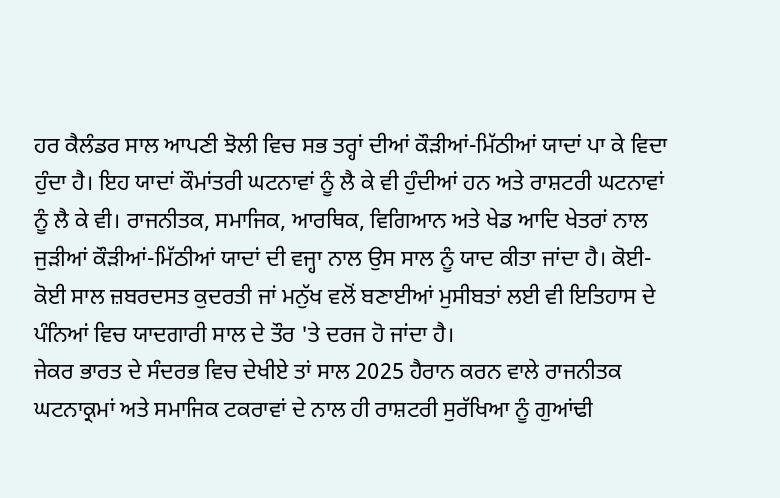ਹਰ ਕੈਲੰਡਰ ਸਾਲ ਆਪਣੀ ਝੋਲੀ ਵਿਚ ਸਭ ਤਰ੍ਹਾਂ ਦੀਆਂ ਕੌੜੀਆਂ-ਮਿੱਠੀਆਂ ਯਾਦਾਂ ਪਾ ਕੇ ਵਿਦਾ ਹੁੰਦਾ ਹੈ। ਇਹ ਯਾਦਾਂ ਕੌਮਾਂਤਰੀ ਘਟਨਾਵਾਂ ਨੂੰ ਲੈ ਕੇ ਵੀ ਹੁੰਦੀਆਂ ਹਨ ਅਤੇ ਰਾਸ਼ਟਰੀ ਘਟਨਾਵਾਂ ਨੂੰ ਲੈ ਕੇ ਵੀ। ਰਾਜਨੀਤਕ, ਸਮਾਜਿਕ, ਆਰਥਿਕ, ਵਿਗਿਆਨ ਅਤੇ ਖੇਡ ਆਦਿ ਖੇਤਰਾਂ ਨਾਲ ਜੁੜੀਆਂ ਕੌੜੀਆਂ-ਮਿੱਠੀਆਂ ਯਾਦਾਂ ਦੀ ਵਜ੍ਹਾ ਨਾਲ ਉਸ ਸਾਲ ਨੂੰ ਯਾਦ ਕੀਤਾ ਜਾਂਦਾ ਹੈ। ਕੋਈ-ਕੋਈ ਸਾਲ ਜ਼ਬਰਦਸਤ ਕੁਦਰਤੀ ਜਾਂ ਮਨੁੱਖ ਵਲੋਂ ਬਣਾਈਆਂ ਮੁਸੀਬਤਾਂ ਲਈ ਵੀ ਇਤਿਹਾਸ ਦੇ ਪੰਨਿਆਂ ਵਿਚ ਯਾਦਗਾਰੀ ਸਾਲ ਦੇ ਤੌਰ 'ਤੇ ਦਰਜ ਹੋ ਜਾਂਦਾ ਹੈ।
ਜੇਕਰ ਭਾਰਤ ਦੇ ਸੰਦਰਭ ਵਿਚ ਦੇਖੀਏ ਤਾਂ ਸਾਲ 2025 ਹੈਰਾਨ ਕਰਨ ਵਾਲੇ ਰਾਜਨੀਤਕ ਘਟਨਾਕ੍ਰਮਾਂ ਅਤੇ ਸਮਾਜਿਕ ਟਕਰਾਵਾਂ ਦੇ ਨਾਲ ਹੀ ਰਾਸ਼ਟਰੀ ਸੁਰੱਖਿਆ ਨੂੰ ਗੁਆਂਢੀ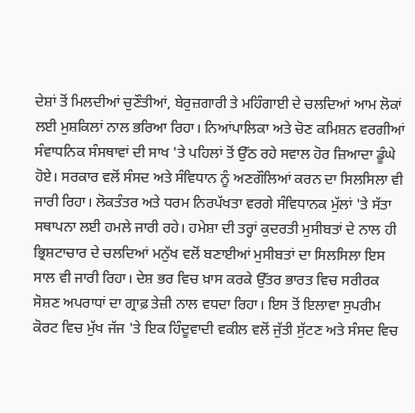ਦੇਸ਼ਾਂ ਤੋਂ ਮਿਲਦੀਆਂ ਚੁਣੌਤੀਆਂ, ਬੇਰੁਜ਼ਗਾਰੀ ਤੇ ਮਹਿੰਗਾਈ ਦੇ ਚਲਦਿਆਂ ਆਮ ਲੋਕਾਂ ਲਈ ਮੁਸ਼ਕਿਲਾਂ ਨਾਲ ਭਰਿਆ ਰਿਹਾ। ਨਿਆਂਪਾਲਿਕਾ ਅਤੇ ਚੋਣ ਕਮਿਸ਼ਨ ਵਰਗੀਆਂ ਸੰਵਾਧਨਿਕ ਸੰਸਥਾਵਾਂ ਦੀ ਸਾਖ 'ਤੇ ਪਹਿਲਾਂ ਤੋਂ ਉੱਠ ਰਹੇ ਸਵਾਲ ਹੋਰ ਜ਼ਿਆਦਾ ਡੂੰਘੇ ਹੋਏ। ਸਰਕਾਰ ਵਲੋਂ ਸੰਸਦ ਅਤੇ ਸੰਵਿਧਾਨ ਨੂੰ ਅਣਗੌਲਿਆਂ ਕਰਨ ਦਾ ਸਿਲਸਿਲਾ ਵੀ ਜਾਰੀ ਰਿਹਾ। ਲੋਕਤੰਤਰ ਅਤੇ ਧਰਮ ਨਿਰਪੱਖਤਾ ਵਰਗੇ ਸੰਵਿਧਾਨਕ ਮੁੱਲਾਂ 'ਤੇ ਸੱਤਾ ਸਥਾਪਨਾ ਲਈ ਹਮਲੇ ਜਾਰੀ ਰਹੇ। ਹਮੇਸ਼ਾ ਦੀ ਤਰ੍ਹਾਂ ਕੁਦਰਤੀ ਮੁਸੀਬਤਾਂ ਦੇ ਨਾਲ ਹੀ ਭ੍ਰਿਸ਼ਟਾਚਾਰ ਦੇ ਚਲਦਿਆਂ ਮਨੁੱਖ ਵਲੋਂ ਬਣਾਈਆਂ ਮੁਸੀਬਤਾਂ ਦਾ ਸਿਲਸਿਲਾ ਇਸ ਸਾਲ ਵੀ ਜਾਰੀ ਰਿਹਾ। ਦੇਸ਼ ਭਰ ਵਿਚ ਖ਼ਾਸ ਕਰਕੇ ਉੱਤਰ ਭਾਰਤ ਵਿਚ ਸਰੀਰਕ ਸੋਸ਼ਣ ਅਪਰਾਧਾਂ ਦਾ ਗ੍ਰਾਫ਼ ਤੇਜ਼ੀ ਨਾਲ ਵਧਦਾ ਰਿਹਾ। ਇਸ ਤੋਂ ਇਲਾਵਾ ਸੁਪਰੀਮ ਕੋਰਟ ਵਿਚ ਮੁੱਖ ਜੱਜ 'ਤੇ ਇਕ ਹਿੰਦੂਵਾਦੀ ਵਕੀਲ ਵਲੋਂ ਜੁੱਤੀ ਸੁੱਟਣ ਅਤੇ ਸੰਸਦ ਵਿਚ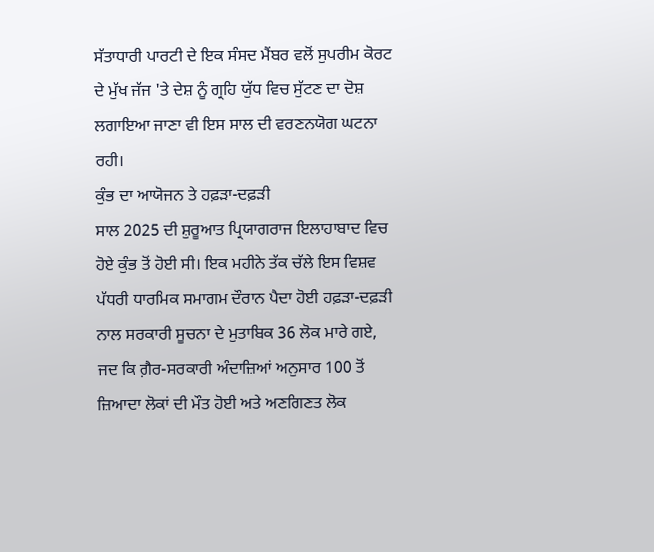ਸੱਤਾਧਾਰੀ ਪਾਰਟੀ ਦੇ ਇਕ ਸੰਸਦ ਮੈਂਬਰ ਵਲੋਂ ਸੁਪਰੀਮ ਕੋਰਟ ਦੇ ਮੁੱਖ ਜੱਜ 'ਤੇ ਦੇਸ਼ ਨੂੰ ਗ੍ਰਹਿ ਯੁੱਧ ਵਿਚ ਸੁੱਟਣ ਦਾ ਦੋਸ਼ ਲਗਾਇਆ ਜਾਣਾ ਵੀ ਇਸ ਸਾਲ ਦੀ ਵਰਣਨਯੋਗ ਘਟਨਾ ਰਹੀ।
ਕੁੰਭ ਦਾ ਆਯੋਜਨ ਤੇ ਹਫ਼ੜਾ-ਦਫ਼ੜੀ
ਸਾਲ 2025 ਦੀ ਸ਼ੁਰੂਆਤ ਪ੍ਰਿਯਾਗਰਾਜ ਇਲਾਹਾਬਾਦ ਵਿਚ ਹੋਏ ਕੁੰਭ ਤੋਂ ਹੋਈ ਸੀ। ਇਕ ਮਹੀਨੇ ਤੱਕ ਚੱਲੇ ਇਸ ਵਿਸ਼ਵ ਪੱਧਰੀ ਧਾਰਮਿਕ ਸਮਾਗਮ ਦੌਰਾਨ ਪੈਦਾ ਹੋਈ ਹਫ਼ੜਾ-ਦਫ਼ੜੀ ਨਾਲ ਸਰਕਾਰੀ ਸੂਚਨਾ ਦੇ ਮੁਤਾਬਿਕ 36 ਲੋਕ ਮਾਰੇ ਗਏ, ਜਦ ਕਿ ਗ਼ੈਰ-ਸਰਕਾਰੀ ਅੰਦਾਜ਼ਿਆਂ ਅਨੁਸਾਰ 100 ਤੋਂ ਜ਼ਿਆਦਾ ਲੋਕਾਂ ਦੀ ਮੌਤ ਹੋਈ ਅਤੇ ਅਣਗਿਣਤ ਲੋਕ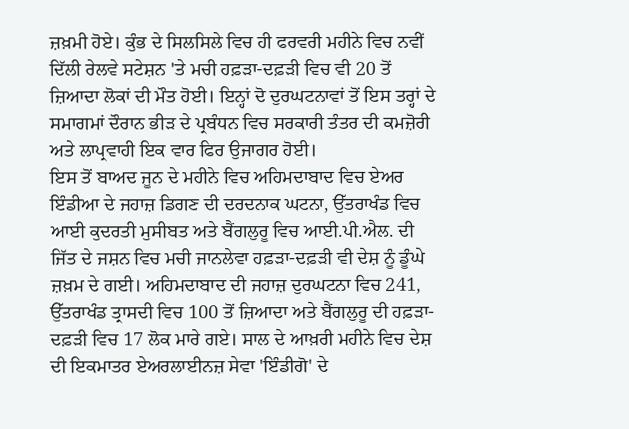ਜ਼ਖ਼ਮੀ ਹੋਏ। ਕੁੰਭ ਦੇ ਸਿਲਸਿਲੇ ਵਿਚ ਹੀ ਫਰਵਰੀ ਮਹੀਨੇ ਵਿਚ ਨਵੀਂ ਦਿੱਲੀ ਰੇਲਵੇ ਸਟੇਸ਼ਨ 'ਤੇ ਮਚੀ ਹਫ਼ੜਾ-ਦਫ਼ੜੀ ਵਿਚ ਵੀ 20 ਤੋਂ ਜ਼ਿਆਦਾ ਲੋਕਾਂ ਦੀ ਮੌਤ ਹੋਈ। ਇਨ੍ਹਾਂ ਦੋ ਦੁਰਘਟਨਾਵਾਂ ਤੋਂ ਇਸ ਤਰ੍ਹਾਂ ਦੇ ਸਮਾਗਮਾਂ ਦੌਰਾਨ ਭੀੜ ਦੇ ਪ੍ਰਬੰਧਨ ਵਿਚ ਸਰਕਾਰੀ ਤੰਤਰ ਦੀ ਕਮਜ਼ੋਰੀ ਅਤੇ ਲਾਪ੍ਰਵਾਹੀ ਇਕ ਵਾਰ ਫਿਰ ਉਜਾਗਰ ਹੋਈ।
ਇਸ ਤੋਂ ਬਾਅਦ ਜੂਨ ਦੇ ਮਹੀਨੇ ਵਿਚ ਅਹਿਮਦਾਬਾਦ ਵਿਚ ਏਅਰ ਇੰਡੀਆ ਦੇ ਜਹਾਜ਼ ਡਿਗਣ ਦੀ ਦਰਦਨਾਕ ਘਟਨਾ, ਉੱਤਰਾਖੰਡ ਵਿਚ ਆਈ ਕੁਦਰਤੀ ਮੁਸੀਬਤ ਅਤੇ ਬੈਂਗਲੁਰੂ ਵਿਚ ਆਈ.ਪੀ.ਐਲ. ਦੀ ਜਿੱਤ ਦੇ ਜਸ਼ਨ ਵਿਚ ਮਚੀ ਜਾਨਲੇਵਾ ਹਫ਼ੜਾ-ਦਫ਼ੜੀ ਵੀ ਦੇਸ਼ ਨੂੰ ਡੂੰਘੇ ਜ਼ਖ਼ਮ ਦੇ ਗਈ। ਅਹਿਮਦਾਬਾਦ ਦੀ ਜਹਾਜ਼ ਦੁਰਘਟਨਾ ਵਿਚ 241, ਉੱਤਰਾਖੰਡ ਤ੍ਰਾਸਦੀ ਵਿਚ 100 ਤੋਂ ਜ਼ਿਆਦਾ ਅਤੇ ਬੈਂਗਲੁਰੂ ਦੀ ਹਫ਼ੜਾ-ਦਫ਼ੜੀ ਵਿਚ 17 ਲੋਕ ਮਾਰੇ ਗਏ। ਸਾਲ ਦੇ ਆਖ਼ਰੀ ਮਹੀਨੇ ਵਿਚ ਦੇਸ਼ ਦੀ ਇਕਮਾਤਰ ਏਅਰਲਾਈਨਜ਼ ਸੇਵਾ 'ਇੰਡੀਗੋ' ਦੇ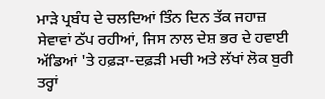ਮਾੜੇ ਪ੍ਰਬੰਧ ਦੇ ਚਲਦਿਆਂ ਤਿੰਨ ਦਿਨ ਤੱਕ ਜਹਾਜ਼ ਸੇਵਾਵਾਂ ਠੱਪ ਰਹੀਆਂ, ਜਿਸ ਨਾਲ ਦੇਸ਼ ਭਰ ਦੇ ਹਵਾਈ ਅੱਡਿਆਂ 'ਤੇ ਹਫ਼ੜਾ-ਦਫ਼ੜੀ ਮਚੀ ਅਤੇ ਲੱਖਾਂ ਲੋਕ ਬੁਰੀ ਤਰ੍ਹਾਂ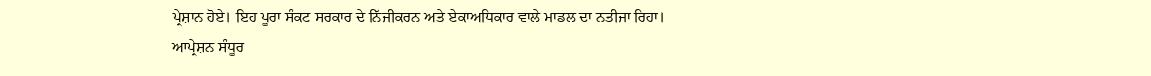ਪ੍ਰੇਸ਼ਾਨ ਹੋਏ। ਇਹ ਪੂਰਾ ਸੰਕਟ ਸਰਕਾਰ ਦੇ ਨਿੱਜੀਕਰਨ ਅਤੇ ਏਕਾਅਧਿਕਾਰ ਵਾਲੇ ਮਾਡਲ ਦਾ ਨਤੀਜਾ ਰਿਹਾ।
ਆਪ੍ਰੇਸ਼ਨ ਸੰਧੂਰ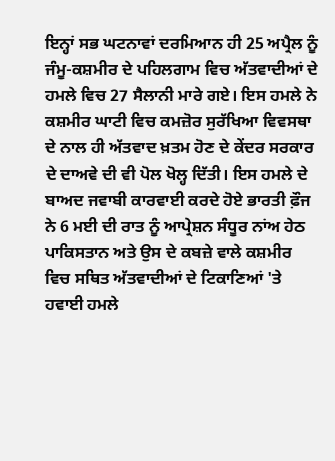ਇਨ੍ਹਾਂ ਸਭ ਘਟਨਾਵਾਂ ਦਰਮਿਆਨ ਹੀ 25 ਅਪ੍ਰੈਲ ਨੂੰ ਜੰਮੂ-ਕਸ਼ਮੀਰ ਦੇ ਪਹਿਲਗਾਮ ਵਿਚ ਅੱਤਵਾਦੀਆਂ ਦੇ ਹਮਲੇ ਵਿਚ 27 ਸੈਲਾਨੀ ਮਾਰੇ ਗਏ। ਇਸ ਹਮਲੇ ਨੇ ਕਸ਼ਮੀਰ ਘਾਟੀ ਵਿਚ ਕਮਜ਼ੋਰ ਸੁਰੱਖਿਆ ਵਿਵਸਥਾ ਦੇ ਨਾਲ ਹੀ ਅੱਤਵਾਦ ਖ਼ਤਮ ਹੋਣ ਦੇ ਕੇਂਦਰ ਸਰਕਾਰ ਦੇ ਦਾਅਵੇ ਦੀ ਵੀ ਪੋਲ ਖੋਲ੍ਹ ਦਿੱਤੀ। ਇਸ ਹਮਲੇ ਦੇ ਬਾਅਦ ਜਵਾਬੀ ਕਾਰਵਾਈ ਕਰਦੇ ਹੋਏ ਭਾਰਤੀ ਫ਼ੌਜ ਨੇ 6 ਮਈ ਦੀ ਰਾਤ ਨੂੰ ਆਪ੍ਰੇਸ਼ਨ ਸੰਧੂਰ ਨਾਂਅ ਹੇਠ ਪਾਕਿਸਤਾਨ ਅਤੇ ਉਸ ਦੇ ਕਬਜ਼ੇ ਵਾਲੇ ਕਸ਼ਮੀਰ ਵਿਚ ਸਥਿਤ ਅੱਤਵਾਦੀਆਂ ਦੇ ਟਿਕਾਣਿਆਂ 'ਤੇ ਹਵਾਈ ਹਮਲੇ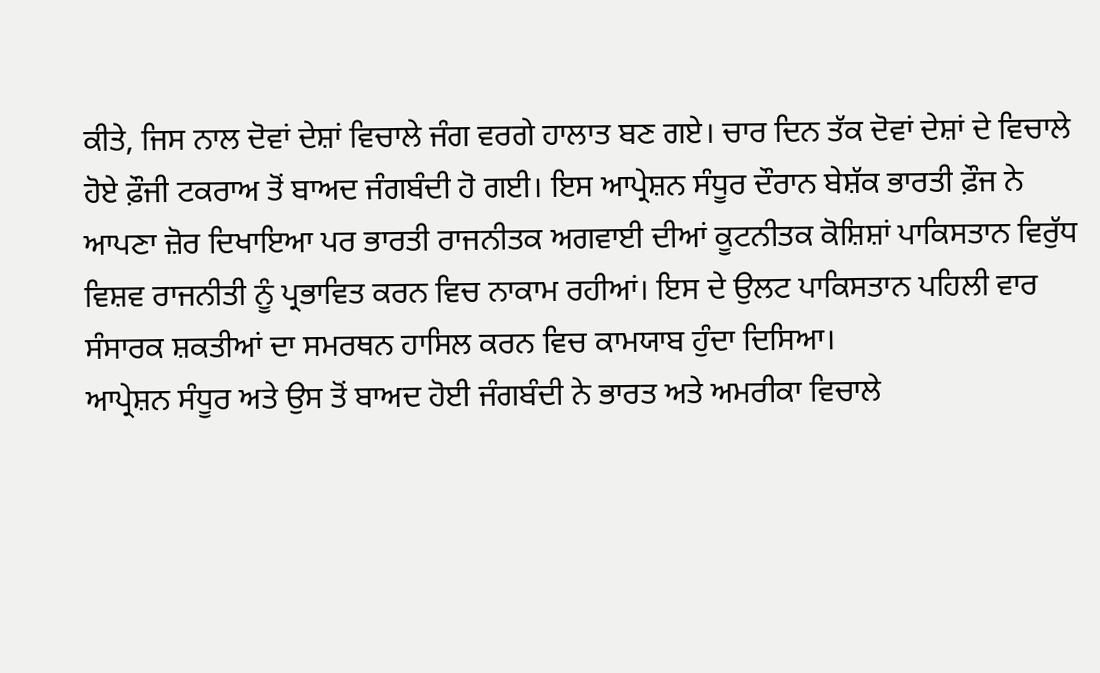ਕੀਤੇ, ਜਿਸ ਨਾਲ ਦੋਵਾਂ ਦੇਸ਼ਾਂ ਵਿਚਾਲੇ ਜੰਗ ਵਰਗੇ ਹਾਲਾਤ ਬਣ ਗਏ। ਚਾਰ ਦਿਨ ਤੱਕ ਦੋਵਾਂ ਦੇਸ਼ਾਂ ਦੇ ਵਿਚਾਲੇ ਹੋਏ ਫ਼ੌਜੀ ਟਕਰਾਅ ਤੋਂ ਬਾਅਦ ਜੰਗਬੰਦੀ ਹੋ ਗਈ। ਇਸ ਆਪ੍ਰੇਸ਼ਨ ਸੰਧੂਰ ਦੌਰਾਨ ਬੇਸ਼ੱਕ ਭਾਰਤੀ ਫ਼ੌਜ ਨੇ ਆਪਣਾ ਜ਼ੋਰ ਦਿਖਾਇਆ ਪਰ ਭਾਰਤੀ ਰਾਜਨੀਤਕ ਅਗਵਾਈ ਦੀਆਂ ਕੂਟਨੀਤਕ ਕੋਸ਼ਿਸ਼ਾਂ ਪਾਕਿਸਤਾਨ ਵਿਰੁੱਧ ਵਿਸ਼ਵ ਰਾਜਨੀਤੀ ਨੂੰ ਪ੍ਰਭਾਵਿਤ ਕਰਨ ਵਿਚ ਨਾਕਾਮ ਰਹੀਆਂ। ਇਸ ਦੇ ਉਲਟ ਪਾਕਿਸਤਾਨ ਪਹਿਲੀ ਵਾਰ ਸੰਸਾਰਕ ਸ਼ਕਤੀਆਂ ਦਾ ਸਮਰਥਨ ਹਾਸਿਲ ਕਰਨ ਵਿਚ ਕਾਮਯਾਬ ਹੁੰਦਾ ਦਿਸਿਆ।
ਆਪ੍ਰੇਸ਼ਨ ਸੰਧੂਰ ਅਤੇ ਉਸ ਤੋਂ ਬਾਅਦ ਹੋਈ ਜੰਗਬੰਦੀ ਨੇ ਭਾਰਤ ਅਤੇ ਅਮਰੀਕਾ ਵਿਚਾਲੇ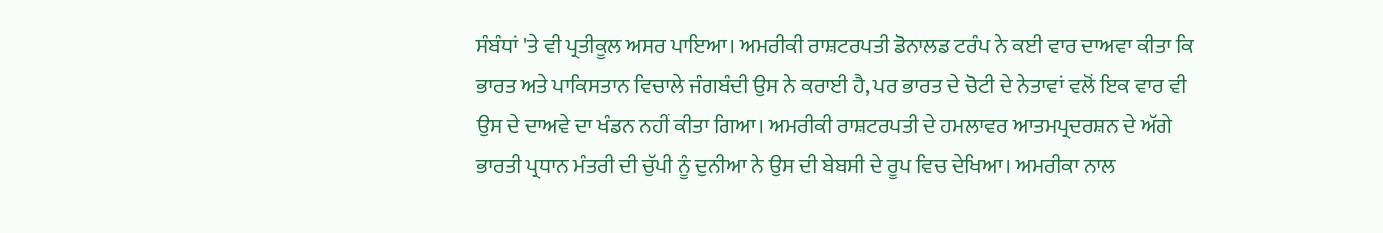ਸੰਬੰਧਾਂ 'ਤੇ ਵੀ ਪ੍ਰਤੀਕੂਲ ਅਸਰ ਪਾਇਆ। ਅਮਰੀਕੀ ਰਾਸ਼ਟਰਪਤੀ ਡੋਨਾਲਡ ਟਰੰਪ ਨੇ ਕਈ ਵਾਰ ਦਾਅਵਾ ਕੀਤਾ ਕਿ ਭਾਰਤ ਅਤੇ ਪਾਕਿਸਤਾਨ ਵਿਚਾਲੇ ਜੰਗਬੰਦੀ ਉਸ ਨੇ ਕਰਾਈ ਹੈ, ਪਰ ਭਾਰਤ ਦੇ ਚੋਟੀ ਦੇ ਨੇਤਾਵਾਂ ਵਲੋਂ ਇਕ ਵਾਰ ਵੀ ਉਸ ਦੇ ਦਾਅਵੇ ਦਾ ਖੰਡਨ ਨਹੀਂ ਕੀਤਾ ਗਿਆ। ਅਮਰੀਕੀ ਰਾਸ਼ਟਰਪਤੀ ਦੇ ਹਮਲਾਵਰ ਆਤਮਪ੍ਰਦਰਸ਼ਨ ਦੇ ਅੱਗੇ ਭਾਰਤੀ ਪ੍ਰਧਾਨ ਮੰਤਰੀ ਦੀ ਚੁੱਪੀ ਨੂੰ ਦੁਨੀਆ ਨੇ ਉਸ ਦੀ ਬੇਬਸੀ ਦੇ ਰੂਪ ਵਿਚ ਦੇਖਿਆ। ਅਮਰੀਕਾ ਨਾਲ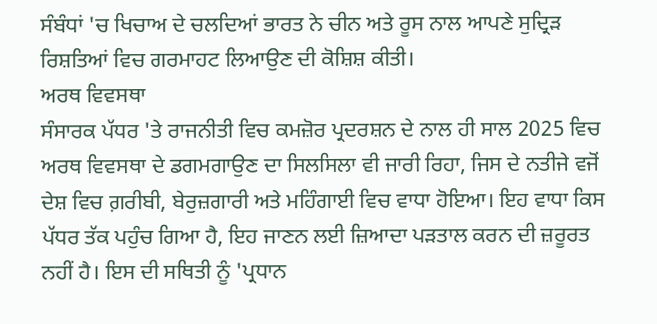ਸੰਬੰਧਾਂ 'ਚ ਖਿਚਾਅ ਦੇ ਚਲਦਿਆਂ ਭਾਰਤ ਨੇ ਚੀਨ ਅਤੇ ਰੂਸ ਨਾਲ ਆਪਣੇ ਸੁਦ੍ਰਿੜ ਰਿਸ਼ਤਿਆਂ ਵਿਚ ਗਰਮਾਹਟ ਲਿਆਉਣ ਦੀ ਕੋਸ਼ਿਸ਼ ਕੀਤੀ।
ਅਰਥ ਵਿਵਸਥਾ
ਸੰਸਾਰਕ ਪੱਧਰ 'ਤੇ ਰਾਜਨੀਤੀ ਵਿਚ ਕਮਜ਼ੋਰ ਪ੍ਰਦਰਸ਼ਨ ਦੇ ਨਾਲ ਹੀ ਸਾਲ 2025 ਵਿਚ ਅਰਥ ਵਿਵਸਥਾ ਦੇ ਡਗਮਗਾਉਣ ਦਾ ਸਿਲਸਿਲਾ ਵੀ ਜਾਰੀ ਰਿਹਾ, ਜਿਸ ਦੇ ਨਤੀਜੇ ਵਜੋਂ ਦੇਸ਼ ਵਿਚ ਗ਼ਰੀਬੀ, ਬੇਰੁਜ਼ਗਾਰੀ ਅਤੇ ਮਹਿੰਗਾਈ ਵਿਚ ਵਾਧਾ ਹੋਇਆ। ਇਹ ਵਾਧਾ ਕਿਸ ਪੱਧਰ ਤੱਕ ਪਹੁੰਚ ਗਿਆ ਹੈ, ਇਹ ਜਾਣਨ ਲਈ ਜ਼ਿਆਦਾ ਪੜਤਾਲ ਕਰਨ ਦੀ ਜ਼ਰੂਰਤ ਨਹੀਂ ਹੈ। ਇਸ ਦੀ ਸਥਿਤੀ ਨੂੰ 'ਪ੍ਰਧਾਨ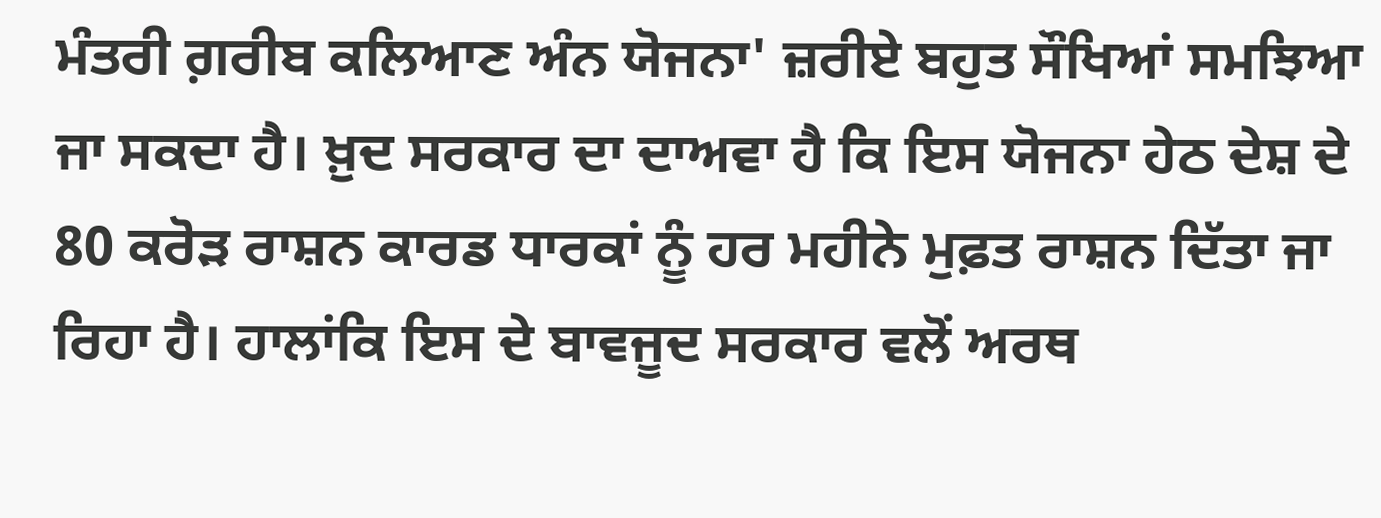ਮੰਤਰੀ ਗ਼ਰੀਬ ਕਲਿਆਣ ਅੰਨ ਯੋਜਨਾ' ਜ਼ਰੀਏ ਬਹੁਤ ਸੌਖਿਆਂ ਸਮਝਿਆ ਜਾ ਸਕਦਾ ਹੈ। ਖ਼ੁਦ ਸਰਕਾਰ ਦਾ ਦਾਅਵਾ ਹੈ ਕਿ ਇਸ ਯੋਜਨਾ ਹੇਠ ਦੇਸ਼ ਦੇ 80 ਕਰੋੜ ਰਾਸ਼ਨ ਕਾਰਡ ਧਾਰਕਾਂ ਨੂੰ ਹਰ ਮਹੀਨੇ ਮੁਫ਼ਤ ਰਾਸ਼ਨ ਦਿੱਤਾ ਜਾ ਰਿਹਾ ਹੈ। ਹਾਲਾਂਕਿ ਇਸ ਦੇ ਬਾਵਜੂਦ ਸਰਕਾਰ ਵਲੋਂ ਅਰਥ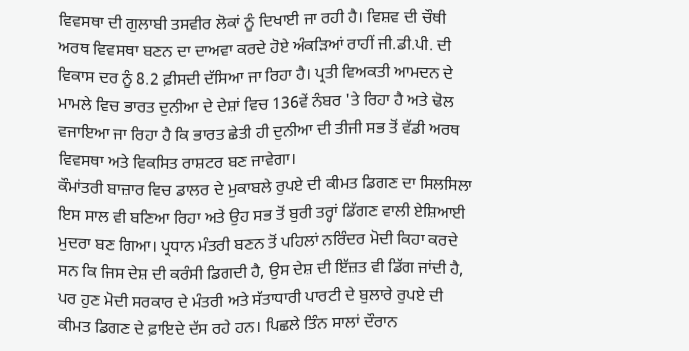ਵਿਵਸਥਾ ਦੀ ਗੁਲਾਬੀ ਤਸਵੀਰ ਲੋਕਾਂ ਨੂੰ ਦਿਖਾਈ ਜਾ ਰਹੀ ਹੈ। ਵਿਸ਼ਵ ਦੀ ਚੌਥੀ ਅਰਥ ਵਿਵਸਥਾ ਬਣਨ ਦਾ ਦਾਅਵਾ ਕਰਦੇ ਹੋਏ ਅੰਕੜਿਆਂ ਰਾਹੀਂ ਜੀ.ਡੀ.ਪੀ. ਦੀ ਵਿਕਾਸ ਦਰ ਨੂੰ 8.2 ਫ਼ੀਸਦੀ ਦੱਸਿਆ ਜਾ ਰਿਹਾ ਹੈ। ਪ੍ਰਤੀ ਵਿਅਕਤੀ ਆਮਦਨ ਦੇ ਮਾਮਲੇ ਵਿਚ ਭਾਰਤ ਦੁਨੀਆ ਦੇ ਦੇਸ਼ਾਂ ਵਿਚ 136ਵੇਂ ਨੰਬਰ 'ਤੇ ਰਿਹਾ ਹੈ ਅਤੇ ਢੋਲ ਵਜਾਇਆ ਜਾ ਰਿਹਾ ਹੈ ਕਿ ਭਾਰਤ ਛੇਤੀ ਹੀ ਦੁਨੀਆ ਦੀ ਤੀਜੀ ਸਭ ਤੋਂ ਵੱਡੀ ਅਰਥ ਵਿਵਸਥਾ ਅਤੇ ਵਿਕਸਿਤ ਰਾਸ਼ਟਰ ਬਣ ਜਾਵੇਗਾ।
ਕੌਮਾਂਤਰੀ ਬਾਜ਼ਾਰ ਵਿਚ ਡਾਲਰ ਦੇ ਮੁਕਾਬਲੇ ਰੁਪਏ ਦੀ ਕੀਮਤ ਡਿਗਣ ਦਾ ਸਿਲਸਿਲਾ ਇਸ ਸਾਲ ਵੀ ਬਣਿਆ ਰਿਹਾ ਅਤੇ ਉਹ ਸਭ ਤੋਂ ਬੁਰੀ ਤਰ੍ਹਾਂ ਡਿੱਗਣ ਵਾਲੀ ਏਸ਼ਿਆਈ ਮੁਦਰਾ ਬਣ ਗਿਆ। ਪ੍ਰਧਾਨ ਮੰਤਰੀ ਬਣਨ ਤੋਂ ਪਹਿਲਾਂ ਨਰਿੰਦਰ ਮੋਦੀ ਕਿਹਾ ਕਰਦੇ ਸਨ ਕਿ ਜਿਸ ਦੇਸ਼ ਦੀ ਕਰੰਸੀ ਡਿਗਦੀ ਹੈ, ਉਸ ਦੇਸ਼ ਦੀ ਇੱਜ਼ਤ ਵੀ ਡਿੱਗ ਜਾਂਦੀ ਹੈ, ਪਰ ਹੁਣ ਮੋਦੀ ਸਰਕਾਰ ਦੇ ਮੰਤਰੀ ਅਤੇ ਸੱਤਾਧਾਰੀ ਪਾਰਟੀ ਦੇ ਬੁਲਾਰੇ ਰੁਪਏ ਦੀ ਕੀਮਤ ਡਿਗਣ ਦੇ ਫ਼ਾਇਦੇ ਦੱਸ ਰਹੇ ਹਨ। ਪਿਛਲੇ ਤਿੰਨ ਸਾਲਾਂ ਦੌਰਾਨ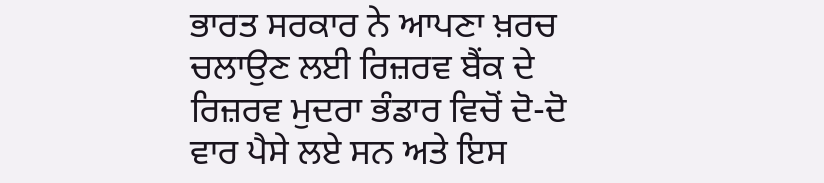ਭਾਰਤ ਸਰਕਾਰ ਨੇ ਆਪਣਾ ਖ਼ਰਚ ਚਲਾਉਣ ਲਈ ਰਿਜ਼ਰਵ ਬੈਂਕ ਦੇ ਰਿਜ਼ਰਵ ਮੁਦਰਾ ਭੰਡਾਰ ਵਿਚੋਂ ਦੋ-ਦੋ ਵਾਰ ਪੈਸੇ ਲਏ ਸਨ ਅਤੇ ਇਸ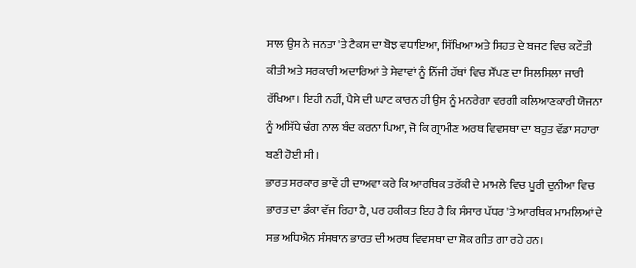ਸਾਲ ਉਸ ਨੇ ਜਨਤਾ 'ਤੇ ਟੈਕਸ ਦਾ ਬੋਝ ਵਧਾਇਆ, ਸਿੱਖਿਆ ਅਤੇ ਸਿਹਤ ਦੇ ਬਜਟ ਵਿਚ ਕਟੌਤੀ ਕੀਤੀ ਅਤੇ ਸਰਕਾਰੀ ਅਦਾਰਿਆਂ ਤੇ ਸੇਵਾਵਾਂ ਨੂੰ ਨਿੱਜੀ ਹੱਥਾਂ ਵਿਚ ਸੌਂਪਣ ਦਾ ਸਿਲਸਿਲਾ ਜਾਰੀ ਰੱਖਿਆ। ਇਹੀ ਨਹੀਂ, ਪੈਸੇ ਦੀ ਘਾਟ ਕਾਰਨ ਹੀ ਉਸ ਨੂੰ ਮਨਰੇਗਾ ਵਰਗੀ ਕਲਿਆਣਕਾਰੀ ਯੋਜਨਾ ਨੂੰ ਅਸਿੱਧੇ ਢੰਗ ਨਾਲ ਬੰਦ ਕਰਨਾ ਪਿਆ, ਜੋ ਕਿ ਗ੍ਰਾਮੀਣ ਅਰਥ ਵਿਵਸਥਾ ਦਾ ਬਹੁਤ ਵੱਡਾ ਸਹਾਰਾ ਬਣੀ ਹੋਈ ਸੀ।
ਭਾਰਤ ਸਰਕਾਰ ਭਾਵੇਂ ਹੀ ਦਾਅਵਾ ਕਰੇ ਕਿ ਆਰਥਿਕ ਤਰੱਕੀ ਦੇ ਮਾਮਲੇ ਵਿਚ ਪੂਰੀ ਦੁਨੀਆ ਵਿਚ ਭਾਰਤ ਦਾ ਡੰਕਾ ਵੱਜ ਰਿਹਾ ਹੈ, ਪਰ ਹਕੀਕਤ ਇਹ ਹੈ ਕਿ ਸੰਸਾਰ ਪੱਧਰ 'ਤੇ ਆਰਥਿਕ ਮਾਮਲਿਆਂ ਦੇ ਸਭ ਅਧਿਐਨ ਸੰਸਥਾਨ ਭਾਰਤ ਦੀ ਅਰਥ ਵਿਵਸਥਾ ਦਾ ਸ਼ੋਕ ਗੀਤ ਗਾ ਰਹੇ ਹਨ।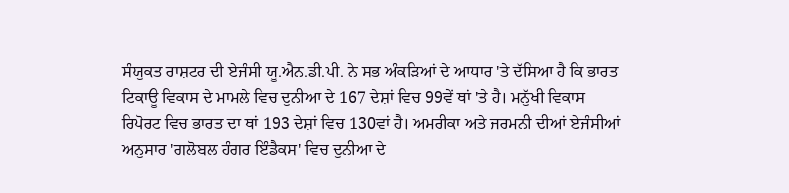ਸੰਯੁਕਤ ਰਾਸ਼ਟਰ ਦੀ ਏਜੰਸੀ ਯੂ.ਐਨ.ਡੀ.ਪੀ. ਨੇ ਸਭ ਅੰਕੜਿਆਂ ਦੇ ਆਧਾਰ 'ਤੇ ਦੱਸਿਆ ਹੈ ਕਿ ਭਾਰਤ ਟਿਕਾਊ ਵਿਕਾਸ ਦੇ ਮਾਮਲੇ ਵਿਚ ਦੁਨੀਆ ਦੇ 167 ਦੇਸ਼ਾਂ ਵਿਚ 99ਵੇਂ ਥਾਂ 'ਤੇ ਹੈ। ਮਨੁੱਖੀ ਵਿਕਾਸ ਰਿਪੋਰਟ ਵਿਚ ਭਾਰਤ ਦਾ ਥਾਂ 193 ਦੇਸ਼ਾਂ ਵਿਚ 130ਵਾਂ ਹੈ। ਅਮਰੀਕਾ ਅਤੇ ਜਰਮਨੀ ਦੀਆਂ ਏਜੰਸੀਆਂ ਅਨੁਸਾਰ 'ਗਲੋਬਲ ਹੰਗਰ ਇੰਡੈਕਸ' ਵਿਚ ਦੁਨੀਆ ਦੇ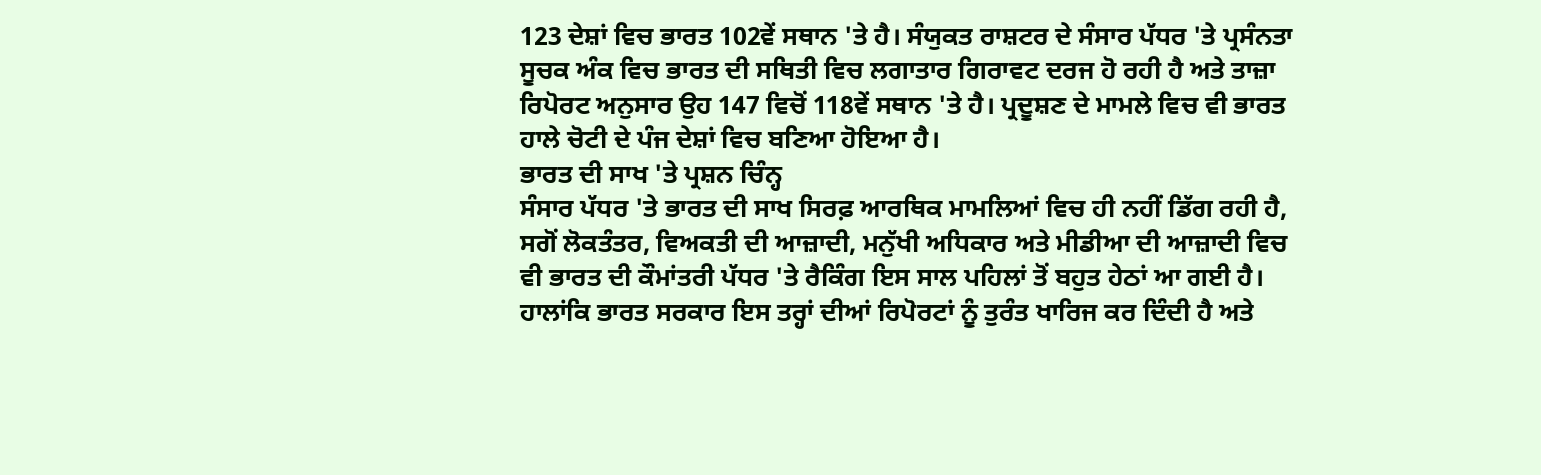123 ਦੇਸ਼ਾਂ ਵਿਚ ਭਾਰਤ 102ਵੇਂ ਸਥਾਨ 'ਤੇ ਹੈ। ਸੰਯੁਕਤ ਰਾਸ਼ਟਰ ਦੇ ਸੰਸਾਰ ਪੱਧਰ 'ਤੇ ਪ੍ਰਸੰਨਤਾ ਸੂਚਕ ਅੰਕ ਵਿਚ ਭਾਰਤ ਦੀ ਸਥਿਤੀ ਵਿਚ ਲਗਾਤਾਰ ਗਿਰਾਵਟ ਦਰਜ ਹੋ ਰਹੀ ਹੈ ਅਤੇ ਤਾਜ਼ਾ ਰਿਪੋਰਟ ਅਨੁਸਾਰ ਉਹ 147 ਵਿਚੋਂ 118ਵੇਂ ਸਥਾਨ 'ਤੇ ਹੈ। ਪ੍ਰਦੂਸ਼ਣ ਦੇ ਮਾਮਲੇ ਵਿਚ ਵੀ ਭਾਰਤ ਹਾਲੇ ਚੋਟੀ ਦੇ ਪੰਜ ਦੇਸ਼ਾਂ ਵਿਚ ਬਣਿਆ ਹੋਇਆ ਹੈ।
ਭਾਰਤ ਦੀ ਸਾਖ 'ਤੇ ਪ੍ਰਸ਼ਨ ਚਿੰਨ੍ਹ
ਸੰਸਾਰ ਪੱਧਰ 'ਤੇ ਭਾਰਤ ਦੀ ਸਾਖ ਸਿਰਫ਼ ਆਰਥਿਕ ਮਾਮਲਿਆਂ ਵਿਚ ਹੀ ਨਹੀਂ ਡਿੱਗ ਰਹੀ ਹੈ, ਸਗੋਂ ਲੋਕਤੰਤਰ, ਵਿਅਕਤੀ ਦੀ ਆਜ਼ਾਦੀ, ਮਨੁੱਖੀ ਅਧਿਕਾਰ ਅਤੇ ਮੀਡੀਆ ਦੀ ਆਜ਼ਾਦੀ ਵਿਚ ਵੀ ਭਾਰਤ ਦੀ ਕੌਮਾਂਤਰੀ ਪੱਧਰ 'ਤੇ ਰੈਕਿੰਗ ਇਸ ਸਾਲ ਪਹਿਲਾਂ ਤੋਂ ਬਹੁਤ ਹੇਠਾਂ ਆ ਗਈ ਹੈ। ਹਾਲਾਂਕਿ ਭਾਰਤ ਸਰਕਾਰ ਇਸ ਤਰ੍ਹਾਂ ਦੀਆਂ ਰਿਪੋਰਟਾਂ ਨੂੰ ਤੁਰੰਤ ਖਾਰਿਜ ਕਰ ਦਿੰਦੀ ਹੈ ਅਤੇ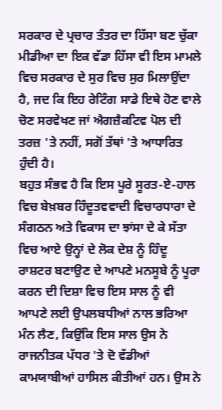ਸਰਕਾਰ ਦੇ ਪ੍ਰਚਾਰ ਤੰਤਰ ਦਾ ਹਿੱਸਾ ਬਣ ਚੁੱਕਾ ਮੀਡੀਆ ਦਾ ਇਕ ਵੱਡਾ ਹਿੱਸਾ ਵੀ ਇਸ ਮਾਮਲੇ ਵਿਚ ਸਰਕਾਰ ਦੇ ਸੁਰ ਵਿਚ ਸੁਰ ਮਿਲਾਉਂਦਾ ਹੈ, ਜਦ ਕਿ ਇਹ ਰੇਟਿੰਗ ਸਾਡੇ ਇਥੇ ਹੋਣ ਵਾਲੇ ਚੋਣ ਸਰਵੇਖਣ ਜਾਂ ਐਗਜ਼ੈਕਟਿਵ ਪੋਲ ਦੀ ਤਰਜ਼ 'ਤੇ ਨਹੀਂ, ਸਗੋਂ ਤੱਥਾਂ 'ਤੇ ਆਧਾਰਿਤ ਹੁੰਦੀ ਹੈ।
ਬਹੁਤ ਸੰਭਵ ਹੈ ਕਿ ਇਸ ਪੂਰੇ ਸੂਰਤ-ਏ-ਹਾਲ ਵਿਚ ਬੇਖ਼ਬਰ ਹਿੰਦੂਤਵਵਾਦੀ ਵਿਚਾਰਧਾਰਾ ਦੇ ਸੰਗਠਨ ਅਤੇ ਵਿਕਾਸ ਦਾ ਝਾਂਸਾ ਦੇ ਕੇ ਸੱਤਾ ਵਿਚ ਆਏ ਉਨ੍ਹਾਂ ਦੇ ਲੋਕ ਦੇਸ਼ ਨੂੰ ਹਿੰਦੂ ਰਾਸ਼ਟਰ ਬਣਾਉਣ ਦੇ ਆਪਣੇ ਮਨਸੂਬੇ ਨੂੰ ਪੂਰਾ ਕਰਨ ਦੀ ਦਿਸ਼ਾ ਵਿਚ ਇਸ ਸਾਲ ਨੂੰ ਵੀ ਆਪਣੇ ਲਈ ਉਪਲਬਧੀਆਂ ਨਾਲ ਭਰਿਆ ਮੰਨ ਲੈਣ, ਕਿਉਂਕਿ ਇਸ ਸਾਲ ਉਸ ਨੇ ਰਾਜਨੀਤਕ ਪੱਧਰ 'ਤੇ ਦੋ ਵੱਡੀਆਂ ਕਾਮਯਾਬੀਆਂ ਹਾਸਿਲ ਕੀਤੀਆਂ ਹਨ। ਉਸ ਨੇ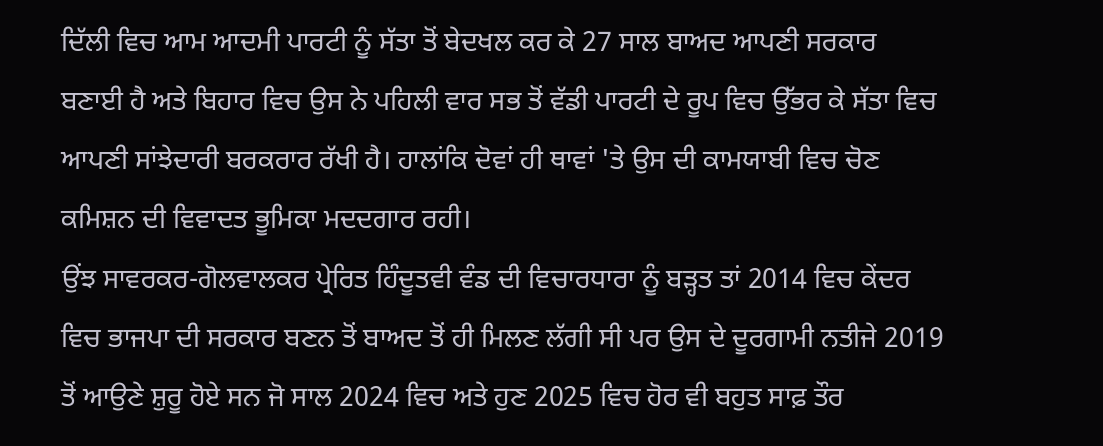ਦਿੱਲੀ ਵਿਚ ਆਮ ਆਦਮੀ ਪਾਰਟੀ ਨੂੰ ਸੱਤਾ ਤੋਂ ਬੇਦਖਲ ਕਰ ਕੇ 27 ਸਾਲ ਬਾਅਦ ਆਪਣੀ ਸਰਕਾਰ ਬਣਾਈ ਹੈ ਅਤੇ ਬਿਹਾਰ ਵਿਚ ਉਸ ਨੇ ਪਹਿਲੀ ਵਾਰ ਸਭ ਤੋਂ ਵੱਡੀ ਪਾਰਟੀ ਦੇ ਰੂਪ ਵਿਚ ਉੱਭਰ ਕੇ ਸੱਤਾ ਵਿਚ ਆਪਣੀ ਸਾਂਝੇਦਾਰੀ ਬਰਕਰਾਰ ਰੱਖੀ ਹੈ। ਹਾਲਾਂਕਿ ਦੋਵਾਂ ਹੀ ਥਾਵਾਂ 'ਤੇ ਉਸ ਦੀ ਕਾਮਯਾਬੀ ਵਿਚ ਚੋਣ ਕਮਿਸ਼ਨ ਦੀ ਵਿਵਾਦਤ ਭੂਮਿਕਾ ਮਦਦਗਾਰ ਰਹੀ।
ਉਂਝ ਸਾਵਰਕਰ-ਗੋਲਵਾਲਕਰ ਪ੍ਰੇਰਿਤ ਹਿੰਦੂਤਵੀ ਵੰਡ ਦੀ ਵਿਚਾਰਧਾਰਾ ਨੂੰ ਬੜ੍ਹਤ ਤਾਂ 2014 ਵਿਚ ਕੇਂਦਰ ਵਿਚ ਭਾਜਪਾ ਦੀ ਸਰਕਾਰ ਬਣਨ ਤੋਂ ਬਾਅਦ ਤੋਂ ਹੀ ਮਿਲਣ ਲੱਗੀ ਸੀ ਪਰ ਉਸ ਦੇ ਦੂਰਗਾਮੀ ਨਤੀਜੇ 2019 ਤੋਂ ਆਉਣੇ ਸ਼ੁਰੂ ਹੋਏ ਸਨ ਜੋ ਸਾਲ 2024 ਵਿਚ ਅਤੇ ਹੁਣ 2025 ਵਿਚ ਹੋਰ ਵੀ ਬਹੁਤ ਸਾਫ਼ ਤੌਰ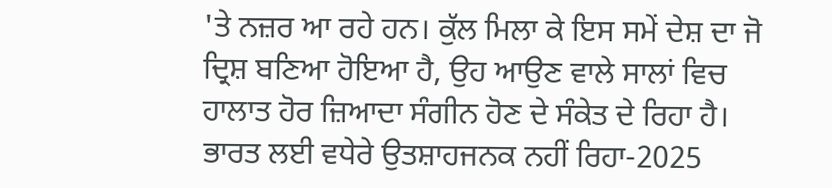'ਤੇ ਨਜ਼ਰ ਆ ਰਹੇ ਹਨ। ਕੁੱਲ ਮਿਲਾ ਕੇ ਇਸ ਸਮੇਂ ਦੇਸ਼ ਦਾ ਜੋ ਦ੍ਰਿਸ਼ ਬਣਿਆ ਹੋਇਆ ਹੈ, ਉਹ ਆਉਣ ਵਾਲੇ ਸਾਲਾਂ ਵਿਚ ਹਾਲਾਤ ਹੋਰ ਜ਼ਿਆਦਾ ਸੰਗੀਨ ਹੋਣ ਦੇ ਸੰਕੇਤ ਦੇ ਰਿਹਾ ਹੈ।
ਭਾਰਤ ਲਈ ਵਧੇਰੇ ਉਤਸ਼ਾਹਜਨਕ ਨਹੀਂ ਰਿਹਾ-2025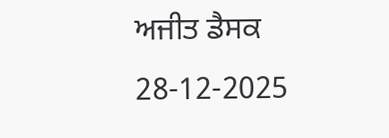ਅਜੀਤ ਡੈਸਕ
28-12-2025